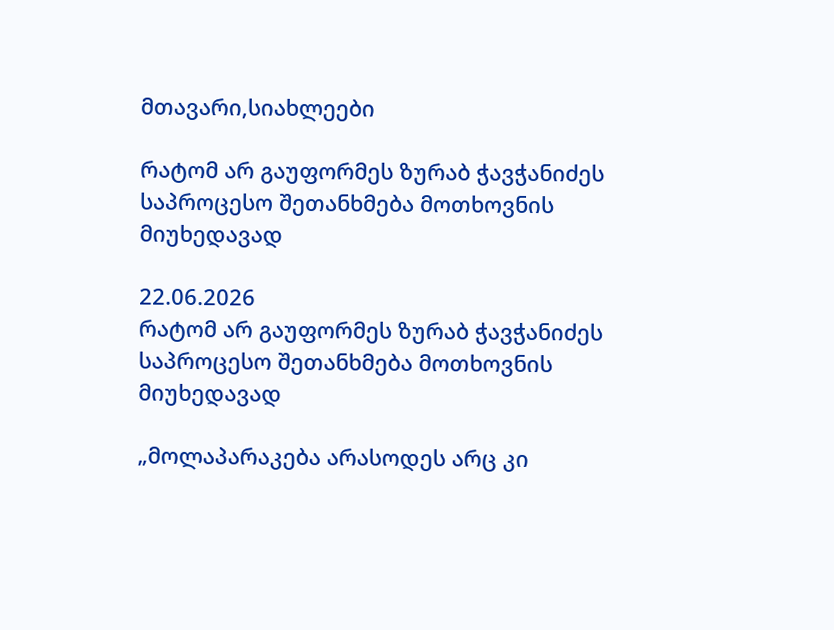მთავარი,სიახლეები

რატომ არ გაუფორმეს ზურაბ ჭავჭანიძეს საპროცესო შეთანხმება მოთხოვნის მიუხედავად

22.06.2026
რატომ არ გაუფორმეს ზურაბ ჭავჭანიძეს საპროცესო შეთანხმება მოთხოვნის მიუხედავად

„მოლაპარაკება არასოდეს არც კი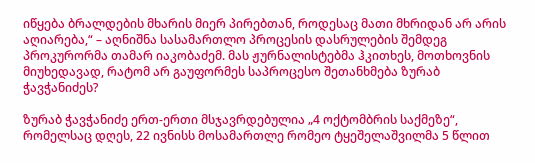იწყება ბრალდების მხარის მიერ პირებთან, როდესაც მათი მხრიდან არ არის აღიარება,“ – აღნიშნა სასამართლო პროცესის დასრულების შემდეგ პროკურორმა თამარ იაკობაძემ. მას ჟურნალისტებმა ჰკითხეს, მოთხოვნის მიუხედავად, რატომ არ გაუფორმეს საპროცესო შეთანხმება ზურაბ ჭავჭანიძეს?

ზურაბ ჭავჭანიძე ერთ-ერთი მსჯავრდებულია „4 ოქტომბრის საქმეზე“, რომელსაც დღეს, 22 ივნისს მოსამართლე რომეო ტყეშელაშვილმა 5 წლით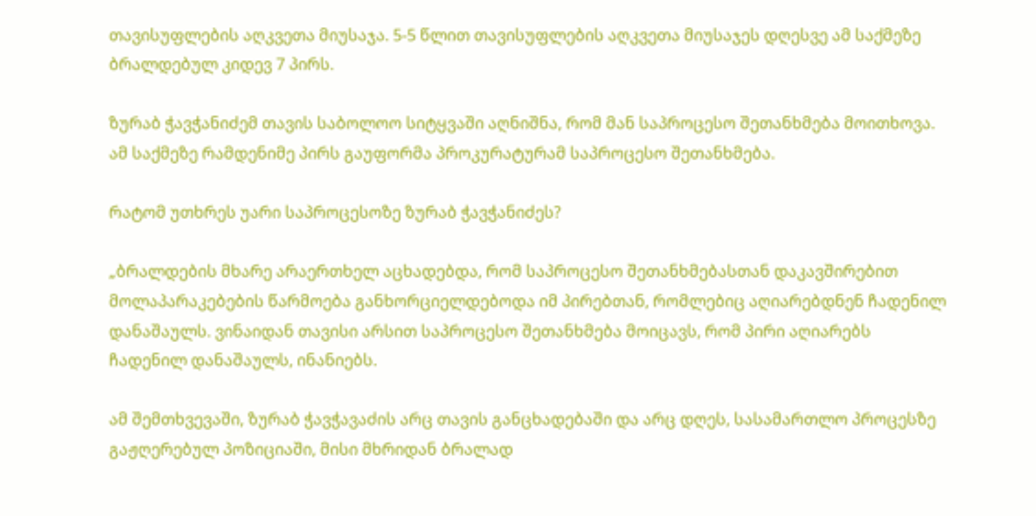თავისუფლების აღკვეთა მიუსაჯა. 5-5 წლით თავისუფლების აღკვეთა მიუსაჯეს დღესვე ამ საქმეზე ბრალდებულ კიდევ 7 პირს.

ზურაბ ჭავჭანიძემ თავის საბოლოო სიტყვაში აღნიშნა, რომ მან საპროცესო შეთანხმება მოითხოვა. ამ საქმეზე რამდენიმე პირს გაუფორმა პროკურატურამ საპროცესო შეთანხმება.

რატომ უთხრეს უარი საპროცესოზე ზურაბ ჭავჭანიძეს?

„ბრალდების მხარე არაერთხელ აცხადებდა, რომ საპროცესო შეთანხმებასთან დაკავშირებით მოლაპარაკებების წარმოება განხორციელდებოდა იმ პირებთან, რომლებიც აღიარებდნენ ჩადენილ დანაშაულს. ვინაიდან თავისი არსით საპროცესო შეთანხმება მოიცავს, რომ პირი აღიარებს ჩადენილ დანაშაულს, ინანიებს.

ამ შემთხვევაში, ზურაბ ჭავჭავაძის არც თავის განცხადებაში და არც დღეს, სასამართლო პროცესზე გაჟღერებულ პოზიციაში, მისი მხრიდან ბრალად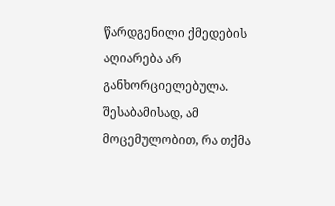წარდგენილი ქმედების აღიარება არ განხორციელებულა. შესაბამისად, ამ მოცემულობით, რა თქმა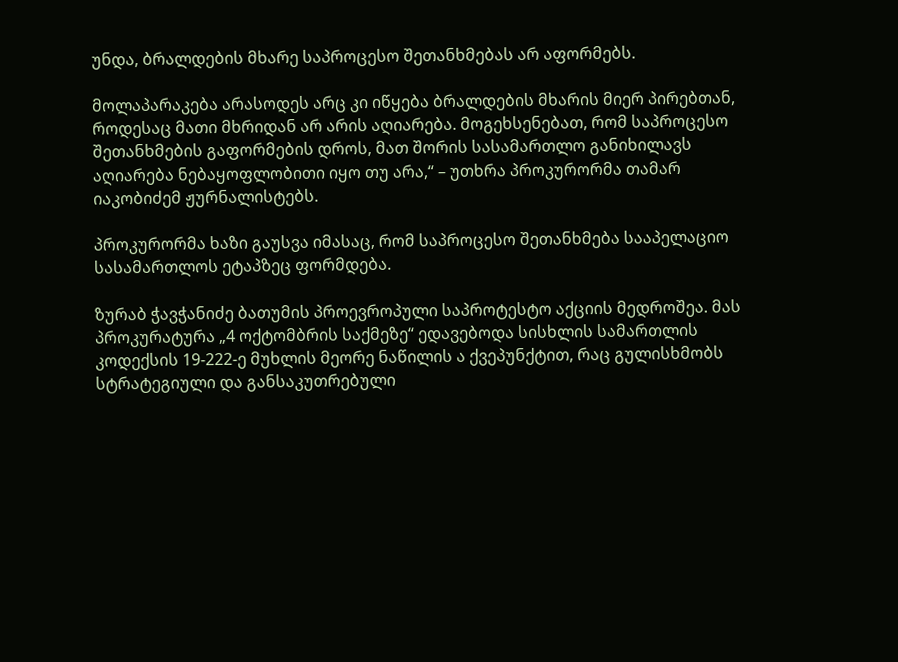უნდა, ბრალდების მხარე საპროცესო შეთანხმებას არ აფორმებს.

მოლაპარაკება არასოდეს არც კი იწყება ბრალდების მხარის მიერ პირებთან, როდესაც მათი მხრიდან არ არის აღიარება. მოგეხსენებათ, რომ საპროცესო შეთანხმების გაფორმების დროს, მათ შორის სასამართლო განიხილავს აღიარება ნებაყოფლობითი იყო თუ არა,“ – უთხრა პროკურორმა თამარ იაკობიძემ ჟურნალისტებს.

პროკურორმა ხაზი გაუსვა იმასაც, რომ საპროცესო შეთანხმება სააპელაციო სასამართლოს ეტაპზეც ფორმდება.

ზურაბ ჭავჭანიძე ბათუმის პროევროპული საპროტესტო აქციის მედროშეა. მას პროკურატურა „4 ოქტომბრის საქმეზე“ ედავებოდა სისხლის სამართლის კოდექსის 19-222-ე მუხლის მეორე ნაწილის ა ქვეპუნქტით, რაც გულისხმობს სტრატეგიული და განსაკუთრებული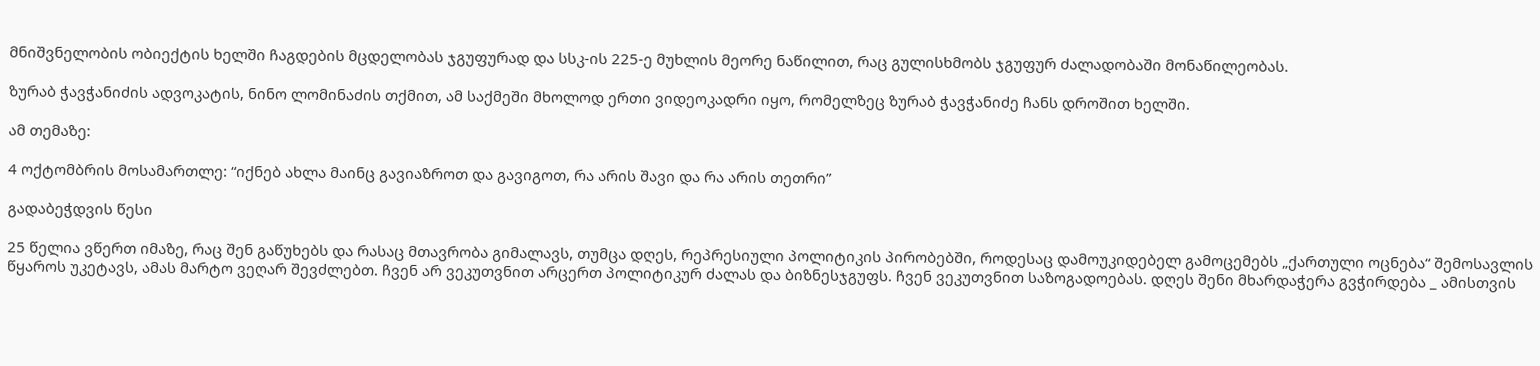მნიშვნელობის ობიექტის ხელში ჩაგდების მცდელობას ჯგუფურად და სსკ-ის 225-ე მუხლის მეორე ნაწილით, რაც გულისხმობს ჯგუფურ ძალადობაში მონაწილეობას.

ზურაბ ჭავჭანიძის ადვოკატის, ნინო ლომინაძის თქმით, ამ საქმეში მხოლოდ ერთი ვიდეოკადრი იყო, რომელზეც ზურაბ ჭავჭანიძე ჩანს დროშით ხელში.

ამ თემაზე:

4 ოქტომბრის მოსამართლე: “იქნებ ახლა მაინც გავიაზროთ და გავიგოთ, რა არის შავი და რა არის თეთრი”

გადაბეჭდვის წესი

25 წელია ვწერთ იმაზე, რაც შენ გაწუხებს და რასაც მთავრობა გიმალავს, თუმცა დღეს, რეპრესიული პოლიტიკის პირობებში, როდესაც დამოუკიდებელ გამოცემებს „ქართული ოცნება“ შემოსავლის წყაროს უკეტავს, ამას მარტო ვეღარ შევძლებთ. ჩვენ არ ვეკუთვნით არცერთ პოლიტიკურ ძალას და ბიზნესჯგუფს. ჩვენ ვეკუთვნით საზოგადოებას. დღეს შენი მხარდაჭერა გვჭირდება _ ამისთვის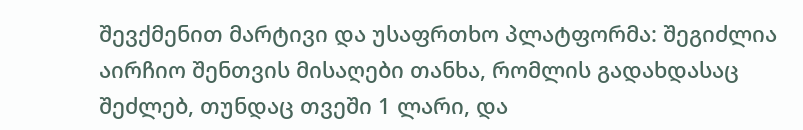შევქმენით მარტივი და უსაფრთხო პლატფორმა: შეგიძლია აირჩიო შენთვის მისაღები თანხა, რომლის გადახდასაც შეძლებ, თუნდაც თვეში 1 ლარი, და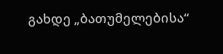გახდე „ბათუმელებისა“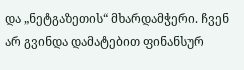და „ნეტგაზეთის“ მხარდამჭერი. ჩვენ არ გვინდა დამატებით ფინანსურ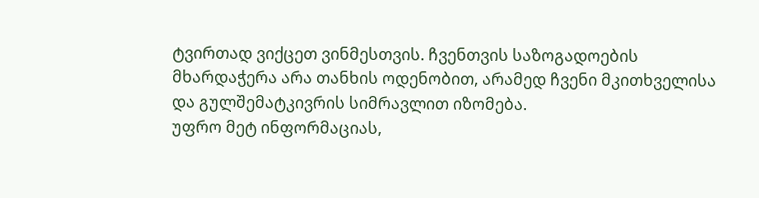ტვირთად ვიქცეთ ვინმესთვის. ჩვენთვის საზოგადოების მხარდაჭერა არა თანხის ოდენობით, არამედ ჩვენი მკითხველისა და გულშემატკივრის სიმრავლით იზომება.
უფრო მეტ ინფორმაციას,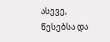ასევე, წესებსა და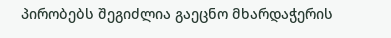პირობებს შეგიძლია გაეცნო მხარდაჭერის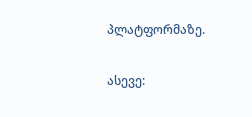პლატფორმაზე.

ასევე: